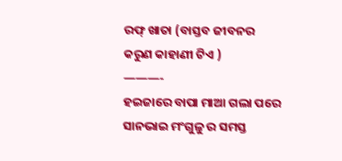ରଫ୍ ଖାତା (ବାସ୍ତବ ଜୀବନର କରୁଣ କାହାଣୀ ଟିଏ )
———-
ହଇଜାରେ ବାପା ମାଆ ଗଲା ପରେ ସାନଭାଇ ମଂଗୁଳୁ ର ସମସ୍ତ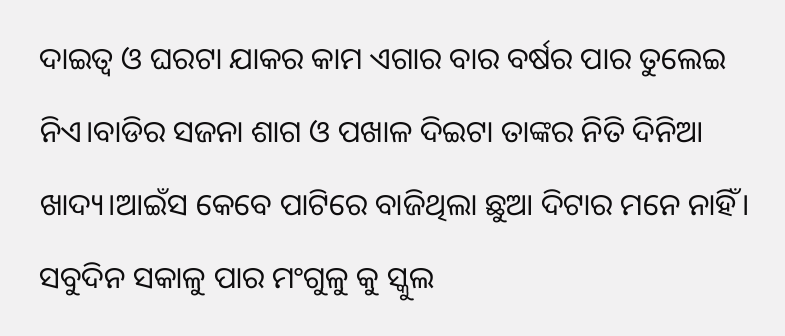ଦାଇତ୍ବ ଓ ଘରଟା ଯାକର କାମ ଏଗାର ବାର ବର୍ଷର ପାର ତୁଲେଇ ନିଏ।ବାଡିର ସଜନା ଶାଗ ଓ ପଖାଳ ଦିଇଟା ତାଙ୍କର ନିତି ଦିନିଆ ଖାଦ୍ୟ।ଆଇଁସ କେବେ ପାଟିରେ ବାଜିଥିଲା ଛୁଆ ଦିଟାର ମନେ ନାହିଁ। ସବୁଦିନ ସକାଳୁ ପାର ମଂଗୁଳୁ କୁ ସ୍କୁଲ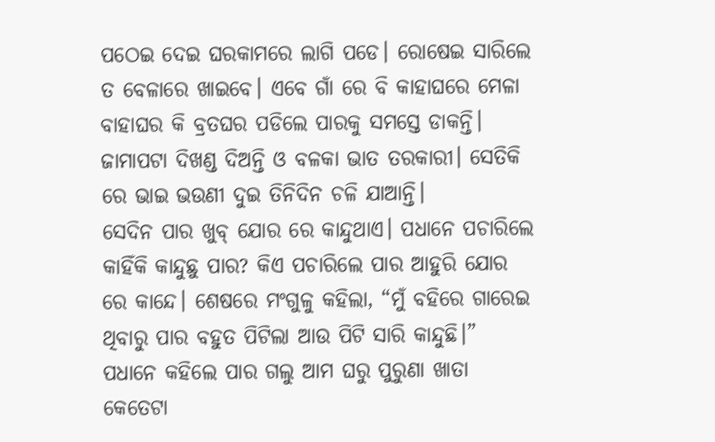ପଠେଇ ଦେଇ ଘରକାମରେ ଲାଗି ପଡେ। ରୋଷେଇ ସାରିଲେ ତ ବେଳାରେ ଖାଇବେ। ଏବେ ଗାଁ ରେ ବି କାହାଘରେ ମେଳା ବାହାଘର କି ବ୍ରତଘର ପଡିଲେ ପାରକୁ ସମସ୍ତେ ଡାକନ୍ତି। ଜାମାପଟା ଦିଖଣ୍ଡ ଦିଅନ୍ତି ଓ ବଳକା ଭାତ ତରକାରୀ। ସେତିକି ରେ ଭାଇ ଭଉଣୀ ଦୁଇ ତିନିଦିନ ଚଳି ଯାଆନ୍ତି।
ସେଦିନ ପାର ଖୁବ୍ ଯୋର ରେ କାନ୍ଦୁଥାଏ। ପଧାନେ ପଚାରିଲେ କାହିଁକି କାନ୍ଦୁଛୁ ପାର? କିଏ ପଚାରିଲେ ପାର ଆହୁରି ଯୋର ରେ କାନ୍ଦେ। ଶେଷରେ ମଂଗୁଳୁ କହିଲା, “ମୁଁ ବହିରେ ଗାରେଇ ଥିବାରୁ ପାର ବହୁତ ପିଟିଲା ଆଉ ପିଟି ସାରି କାନ୍ଦୁଛି।” ପଧାନେ କହିଲେ ପାର ଗଲୁ ଆମ ଘରୁ ପୁରୁଣା ଖାତା କେତେଟା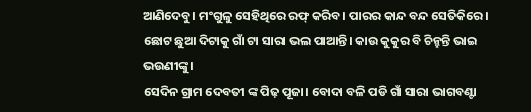ଆଣିଦେବୁ। ମଂଗୁଳୁ ସେହିଥିରେ ରଫ୍ କରିବ। ପାରର କାନ୍ଦ ବନ୍ଦ ସେତିକିରେ।
ଛୋଟ ଛୁଆ ଦିଟାକୁ ଗାଁ ଟା ସାରା ଭଲ ପାଆନ୍ତି। କାଉ କୁକୁର ବି ଚିନ୍ହନ୍ତି ଭାଇ ଭଉଣୀଙ୍କୁ।
ସେଦିନ ଗ୍ରାମ ଦେବତୀ ଙ୍କ ପିଢ଼ ପୂଜା। ବୋଦା ବଳି ପଡି ଗାଁ ସାରା ଭାଗବଣ୍ଟା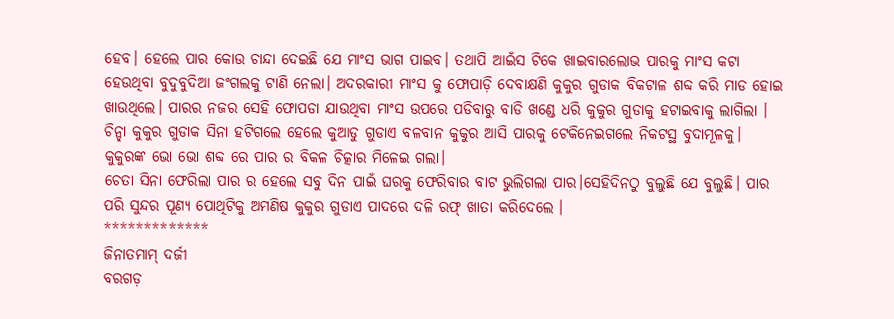ହେବ। ହେଲେ ପାର କୋଉ ଚାନ୍ଦା ଦେଇଛି ଯେ ମାଂସ ଭାଗ ପାଇବ। ତଥାପି ଆଇଁସ ଟିକେ ଖାଇବାରଲୋଭ ପାରକୁ ମାଂସ କଟା ହେଉଥିବା ବୁଦୁବୁଦିଆ ଜଂଗଲକୁ ଟାଣି ନେଲା। ଅଦରକାରୀ ମାଂସ କୁ ଫୋପାଡ଼ି ଦେବାକ୍ଷଣି କୁକୁର ଗୁଡାକ ବିକଟାଳ ଶବ୍ଦ କରି ମାଡ ହୋଇ ଖାଉଥିଲେ। ପାରର ନଜର ସେହି ଫୋପଡା ଯାଉଥିବା ମାଂସ ଉପରେ ପଡିବାରୁ ବାଡି ଖଣ୍ଡେ ଧରି କୁକୁର ଗୁଡାକୁ ହଟାଇବାକୁ ଲାଗିଲା । ଚିନ୍ହା କୁକୁର ଗୁଡାକ ସିନା ହଟିଗଲେ ହେଲେ କୁଆଡୁ ଗୁଡାଏ ବଳବାନ କୁକୁର ଆସି ପାରକୁ ଟେକିନେଇଗଲେ ନିକଟସ୍ଥ ବୁଦାମୂଳକୁ।
କୁକୁରଙ୍କ ଭୋ ଭୋ ଶବ୍ଦ ରେ ପାର ର ବିକଳ ଚିତ୍କାର ମିଳେଇ ଗଲା।
ଚେତା ସିନା ଫେରିଲା ପାର ର ହେଲେ ସବୁ ଦିନ ପାଇଁ ଘରକୁ ଫେରିବାର ବାଟ ଭୁଲିଗଲା ପାର।ସେହିଦିନଠୁ ବୁଲୁଛି ଯେ ବୁଲୁଛି। ପାର ପରି ସୁନ୍ଦର ପୂଣ୍ୟ ପୋଥିଟିକୁ ଅମଣିଷ କୁକୁର ଗୁଡାଏ ପାଦରେ ଦଳି ରଫ୍ ଖାତା କରିଦେଲେ ।
*************
ଜିନାତମାମ୍ ଦର୍ଜୀ
ବରଗଡ଼